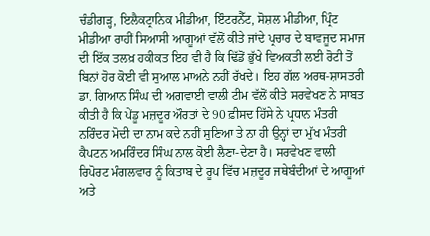ਚੰਡੀਗੜ੍ਹ, ਇਲੈਕਟ੍ਰਾਨਿਕ ਮੀਡੀਆ, ਇੰਟਰਨੈੱਟ, ਸੋਸ਼ਲ ਮੀਡੀਆ, ਪ੍ਰਿੰਟ ਮੀਡੀਆ ਰਾਹੀਂ ਸਿਆਸੀ ਆਗੂਆਂ ਵੱਲੋਂ ਕੀਤੇ ਜਾਂਦੇ ਪ੍ਰਚਾਰ ਦੇ ਬਾਵਜੂਦ ਸਮਾਜ ਦੀ ਇੱਕ ਤਲਖ਼ ਹਕੀਕਤ ਇਹ ਵੀ ਹੈ ਕਿ ਢਿੱਡੋਂ ਭੁੱਖੇ ਵਿਅਕਤੀ ਲਈ ਰੋਟੀ ਤੋਂ ਬਿਨਾਂ ਹੋਰ ਕੋਈ ਵੀ ਸੁਆਲ ਮਾਅਨੇ ਨਹੀਂ ਰੱਖਦੇ। ਇਹ ਗੱਲ ਅਰਥ-ਸ਼ਾਸਤਰੀ ਡਾ. ਗਿਆਨ ਸਿੰਘ ਦੀ ਅਗਵਾਈ ਵਾਲੀ ਟੀਮ ਵੱਲੋਂ ਕੀਤੇ ਸਰਵੇਖਣ ਨੇ ਸਾਬਤ ਕੀਤੀ ਹੈ ਕਿ ਪੇਂਡੂ ਮਜ਼ਦੂਰ ਔਰਤਾਂ ਦੇ 90 ਫ਼ੀਸਦ ਹਿੱਸੇ ਨੇ ਪ੍ਰਧਾਨ ਮੰਤਰੀ ਨਰਿੰਦਰ ਮੋਦੀ ਦਾ ਨਾਮ ਕਦੇ ਨਹੀਂ ਸੁਣਿਆ ਤੇ ਨਾ ਹੀ ਉਨ੍ਹਾਂ ਦਾ ਮੁੱਖ ਮੰਤਰੀ ਕੈਪਟਨ ਅਮਰਿੰਦਰ ਸਿੰਘ ਨਾਲ ਕੋਈ ਲੈਣਾ-ਦੇਣਾ ਹੈ। ਸਰਵੇਖਣ ਵਾਲੀ ਰਿਪੋਰਟ ਮੰਗਲਵਾਰ ਨੂੰ ਕਿਤਾਬ ਦੇ ਰੂਪ ਵਿੱਚ ਮਜ਼ਦੂਰ ਜਥੇਬੰਦੀਆਂ ਦੇ ਆਗੂਆਂ ਅਤੇ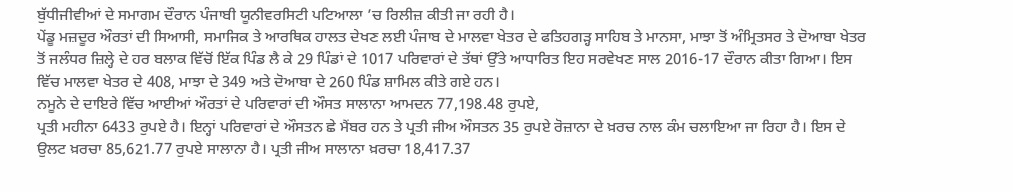ਬੁੱਧੀਜੀਵੀਆਂ ਦੇ ਸਮਾਗਮ ਦੌਰਾਨ ਪੰਜਾਬੀ ਯੂਨੀਵਰਸਿਟੀ ਪਟਿਆਲਾ ’ਚ ਰਿਲੀਜ਼ ਕੀਤੀ ਜਾ ਰਹੀ ਹੈ।
ਪੇਂਡੂ ਮਜ਼ਦੂਰ ਔਰਤਾਂ ਦੀ ਸਿਆਸੀ, ਸਮਾਜਿਕ ਤੇ ਆਰਥਿਕ ਹਾਲਤ ਦੇਖਣ ਲਈ ਪੰਜਾਬ ਦੇ ਮਾਲਵਾ ਖੇਤਰ ਦੇ ਫਤਿਹਗੜ੍ਹ ਸਾਹਿਬ ਤੇ ਮਾਨਸਾ, ਮਾਝਾ ਤੋਂ ਅੰਮ੍ਰਿਤਸਰ ਤੇ ਦੋਆਬਾ ਖੇਤਰ ਤੋਂ ਜਲੰਧਰ ਜ਼ਿਲ੍ਹੇ ਦੇ ਹਰ ਬਲਾਕ ਵਿੱਚੋਂ ਇੱਕ ਪਿੰਡ ਲੈ ਕੇ 29 ਪਿੰਡਾਂ ਦੇ 1017 ਪਰਿਵਾਰਾਂ ਦੇ ਤੱਥਾਂ ਉੱਤੇ ਆਧਾਰਿਤ ਇਹ ਸਰਵੇਖਣ ਸਾਲ 2016-17 ਦੌਰਾਨ ਕੀਤਾ ਗਿਆ। ਇਸ ਵਿੱਚ ਮਾਲਵਾ ਖੇਤਰ ਦੇ 408, ਮਾਝਾ ਦੇ 349 ਅਤੇ ਦੋਆਬਾ ਦੇ 260 ਪਿੰਡ ਸ਼ਾਮਿਲ ਕੀਤੇ ਗਏ ਹਨ।
ਨਮੂਨੇ ਦੇ ਦਾਇਰੇ ਵਿੱਚ ਆਈਆਂ ਔਰਤਾਂ ਦੇ ਪਰਿਵਾਰਾਂ ਦੀ ਔਸਤ ਸਾਲਾਨਾ ਆਮਦਨ 77,198.48 ਰੁਪਏ,
ਪ੍ਰਤੀ ਮਹੀਨਾ 6433 ਰੁਪਏ ਹੈ। ਇਨ੍ਹਾਂ ਪਰਿਵਾਰਾਂ ਦੇ ਔਸਤਨ ਛੇ ਮੈਂਬਰ ਹਨ ਤੇ ਪ੍ਰਤੀ ਜੀਅ ਔਸਤਨ 35 ਰੁਪਏ ਰੋਜ਼ਾਨਾ ਦੇ ਖ਼ਰਚ ਨਾਲ ਕੰਮ ਚਲਾਇਆ ਜਾ ਰਿਹਾ ਹੈ। ਇਸ ਦੇ ਉਲਟ ਖ਼ਰਚਾ 85,621.77 ਰੁਪਏ ਸਾਲਾਨਾ ਹੈ। ਪ੍ਰਤੀ ਜੀਅ ਸਾਲਾਨਾ ਖ਼ਰਚਾ 18,417.37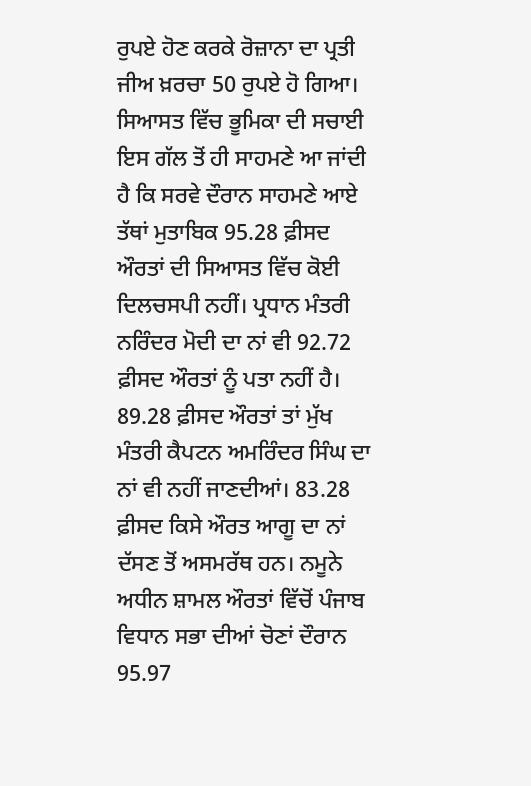ਰੁਪਏ ਹੋਣ ਕਰਕੇ ਰੋਜ਼ਾਨਾ ਦਾ ਪ੍ਰਤੀ ਜੀਅ ਖ਼ਰਚਾ 50 ਰੁਪਏ ਹੋ ਗਿਆ।
ਸਿਆਸਤ ਵਿੱਚ ਭੂਮਿਕਾ ਦੀ ਸਚਾਈ ਇਸ ਗੱਲ ਤੋਂ ਹੀ ਸਾਹਮਣੇ ਆ ਜਾਂਦੀ ਹੈ ਕਿ ਸਰਵੇ ਦੌਰਾਨ ਸਾਹਮਣੇ ਆਏ ਤੱਥਾਂ ਮੁਤਾਬਿਕ 95.28 ਫ਼ੀਸਦ ਔਰਤਾਂ ਦੀ ਸਿਆਸਤ ਵਿੱਚ ਕੋਈ ਦਿਲਚਸਪੀ ਨਹੀਂ। ਪ੍ਰਧਾਨ ਮੰਤਰੀ ਨਰਿੰਦਰ ਮੋਦੀ ਦਾ ਨਾਂ ਵੀ 92.72 ਫ਼ੀਸਦ ਔਰਤਾਂ ਨੂੰ ਪਤਾ ਨਹੀਂ ਹੈ। 89.28 ਫ਼ੀਸਦ ਔਰਤਾਂ ਤਾਂ ਮੁੱਖ ਮੰਤਰੀ ਕੈਪਟਨ ਅਮਰਿੰਦਰ ਸਿੰਘ ਦਾ ਨਾਂ ਵੀ ਨਹੀਂ ਜਾਣਦੀਆਂ। 83.28 ਫ਼ੀਸਦ ਕਿਸੇ ਔਰਤ ਆਗੂ ਦਾ ਨਾਂ ਦੱਸਣ ਤੋਂ ਅਸਮਰੱਥ ਹਨ। ਨਮੂਨੇ ਅਧੀਨ ਸ਼ਾਮਲ ਔਰਤਾਂ ਵਿੱਚੋਂ ਪੰਜਾਬ ਵਿਧਾਨ ਸਭਾ ਦੀਆਂ ਚੋਣਾਂ ਦੌਰਾਨ 95.97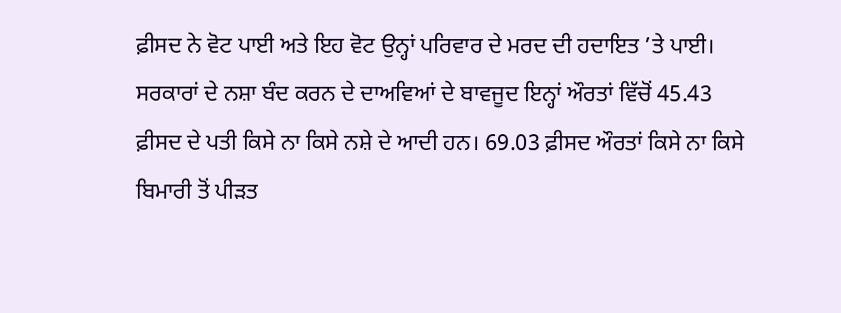ਫ਼ੀਸਦ ਨੇ ਵੋਟ ਪਾਈ ਅਤੇ ਇਹ ਵੋਟ ਉਨ੍ਹਾਂ ਪਰਿਵਾਰ ਦੇ ਮਰਦ ਦੀ ਹਦਾਇਤ ’ਤੇ ਪਾਈ।
ਸਰਕਾਰਾਂ ਦੇ ਨਸ਼ਾ ਬੰਦ ਕਰਨ ਦੇ ਦਾਅਵਿਆਂ ਦੇ ਬਾਵਜੂਦ ਇਨ੍ਹਾਂ ਔਰਤਾਂ ਵਿੱਚੋਂ 45.43 ਫ਼ੀਸਦ ਦੇ ਪਤੀ ਕਿਸੇ ਨਾ ਕਿਸੇ ਨਸ਼ੇ ਦੇ ਆਦੀ ਹਨ। 69.03 ਫ਼ੀਸਦ ਔਰਤਾਂ ਕਿਸੇ ਨਾ ਕਿਸੇ ਬਿਮਾਰੀ ਤੋਂ ਪੀੜਤ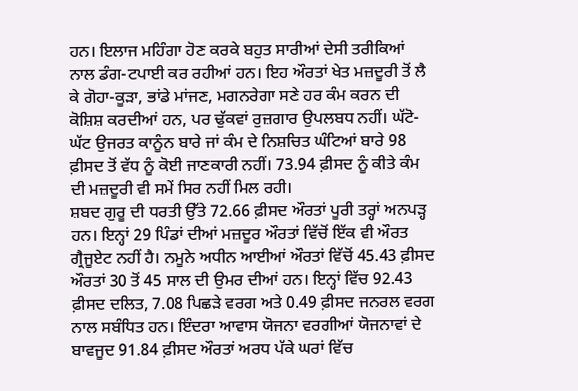ਹਨ। ਇਲਾਜ ਮਹਿੰਗਾ ਹੋਣ ਕਰਕੇ ਬਹੁਤ ਸਾਰੀਆਂ ਦੇਸੀ ਤਰੀਕਿਆਂ ਨਾਲ ਡੰਗ-ਟਪਾਈ ਕਰ ਰਹੀਆਂ ਹਨ। ਇਹ ਔਰਤਾਂ ਖੇਤ ਮਜ਼ਦੂਰੀ ਤੋਂ ਲੈ ਕੇ ਗੋਹਾ-ਕੂੜਾ, ਭਾਂਡੇ ਮਾਂਜਣ, ਮਗਨਰੇਗਾ ਸਣੇ ਹਰ ਕੰਮ ਕਰਨ ਦੀ ਕੋਸ਼ਿਸ਼ ਕਰਦੀਆਂ ਹਨ, ਪਰ ਢੁੱਕਵਾਂ ਰੁਜ਼ਗਾਰ ਉਪਲਬਧ ਨਹੀਂ। ਘੱਟੋ-ਘੱਟ ਉਜਰਤ ਕਾਨੂੰਨ ਬਾਰੇ ਜਾਂ ਕੰਮ ਦੇ ਨਿਸ਼ਚਿਤ ਘੰਟਿਆਂ ਬਾਰੇ 98 ਫ਼ੀਸਦ ਤੋਂ ਵੱਧ ਨੂੰ ਕੋਈ ਜਾਣਕਾਰੀ ਨਹੀਂ। 73.94 ਫ਼ੀਸਦ ਨੂੰ ਕੀਤੇ ਕੰਮ ਦੀ ਮਜ਼ਦੂਰੀ ਵੀ ਸਮੇਂ ਸਿਰ ਨਹੀਂ ਮਿਲ ਰਹੀ।
ਸ਼ਬਦ ਗੁਰੂ ਦੀ ਧਰਤੀ ਉੱਤੇ 72.66 ਫ਼ੀਸਦ ਔਰਤਾਂ ਪੂਰੀ ਤਰ੍ਹਾਂ ਅਨਪੜ੍ਹ ਹਨ। ਇਨ੍ਹਾਂ 29 ਪਿੰਡਾਂ ਦੀਆਂ ਮਜ਼ਦੂਰ ਔਰਤਾਂ ਵਿੱਚੋਂ ਇੱਕ ਵੀ ਔਰਤ ਗ੍ਰੈਜੂਏਟ ਨਹੀਂ ਹੈ। ਨਮੂਨੇ ਅਧੀਨ ਆਈਆਂ ਔਰਤਾਂ ਵਿੱਚੋਂ 45.43 ਫ਼ੀਸਦ ਔਰਤਾਂ 30 ਤੋਂ 45 ਸਾਲ ਦੀ ਉਮਰ ਦੀਆਂ ਹਨ। ਇਨ੍ਹਾਂ ਵਿੱਚ 92.43 ਫ਼ੀਸਦ ਦਲਿਤ, 7.08 ਪਿਛੜੇ ਵਰਗ ਅਤੇ 0.49 ਫ਼ੀਸਦ ਜਨਰਲ ਵਰਗ ਨਾਲ ਸਬੰਧਿਤ ਹਨ। ਇੰਦਰਾ ਆਵਾਸ ਯੋਜਨਾ ਵਰਗੀਆਂ ਯੋਜਨਾਵਾਂ ਦੇ ਬਾਵਜੂਦ 91.84 ਫ਼ੀਸਦ ਔਰਤਾਂ ਅਰਧ ਪੱਕੇ ਘਰਾਂ ਵਿੱਚ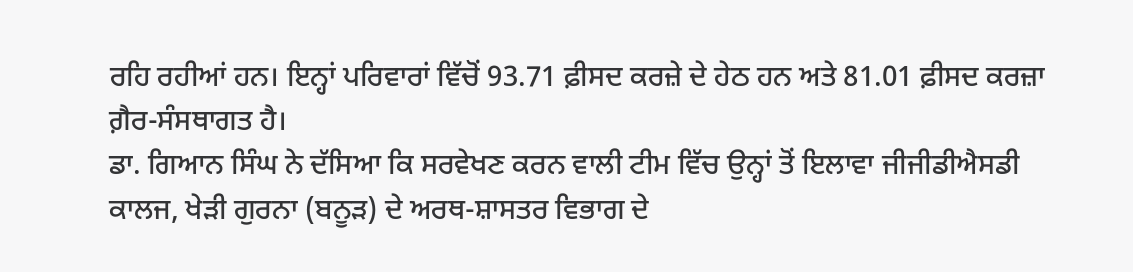ਰਹਿ ਰਹੀਆਂ ਹਨ। ਇਨ੍ਹਾਂ ਪਰਿਵਾਰਾਂ ਵਿੱਚੋਂ 93.71 ਫ਼ੀਸਦ ਕਰਜ਼ੇ ਦੇ ਹੇਠ ਹਨ ਅਤੇ 81.01 ਫ਼ੀਸਦ ਕਰਜ਼ਾ ਗ਼ੈਰ-ਸੰਸਥਾਗਤ ਹੈ।
ਡਾ. ਗਿਆਨ ਸਿੰਘ ਨੇ ਦੱਸਿਆ ਕਿ ਸਰਵੇਖਣ ਕਰਨ ਵਾਲੀ ਟੀਮ ਵਿੱਚ ਉਨ੍ਹਾਂ ਤੋਂ ਇਲਾਵਾ ਜੀਜੀਡੀਐਸਡੀ ਕਾਲਜ, ਖੇੜੀ ਗੁਰਨਾ (ਬਨੂੜ) ਦੇ ਅਰਥ-ਸ਼ਾਸਤਰ ਵਿਭਾਗ ਦੇ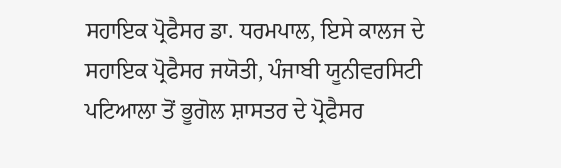ਸਹਾਇਕ ਪ੍ਰੋਫੈਸਰ ਡਾ. ਧਰਮਪਾਲ, ਇਸੇ ਕਾਲਜ ਦੇ ਸਹਾਇਕ ਪ੍ਰੋਫੈਸਰ ਜਯੋਤੀ, ਪੰਜਾਬੀ ਯੂਨੀਵਰਸਿਟੀ ਪਟਿਆਲਾ ਤੋਂ ਭੂਗੋਲ ਸ਼ਾਸਤਰ ਦੇ ਪ੍ਰੋਫੈਸਰ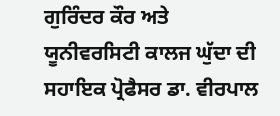ਗੁਰਿੰਦਰ ਕੌਰ ਅਤੇ ਯੂਨੀਵਰਸਿਟੀ ਕਾਲਜ ਘੁੱਦਾ ਦੀ ਸਹਾਇਕ ਪ੍ਰੋਫੈਸਰ ਡਾ. ਵੀਰਪਾਲ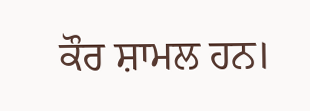ਕੌਰ ਸ਼ਾਮਲ ਹਨ।